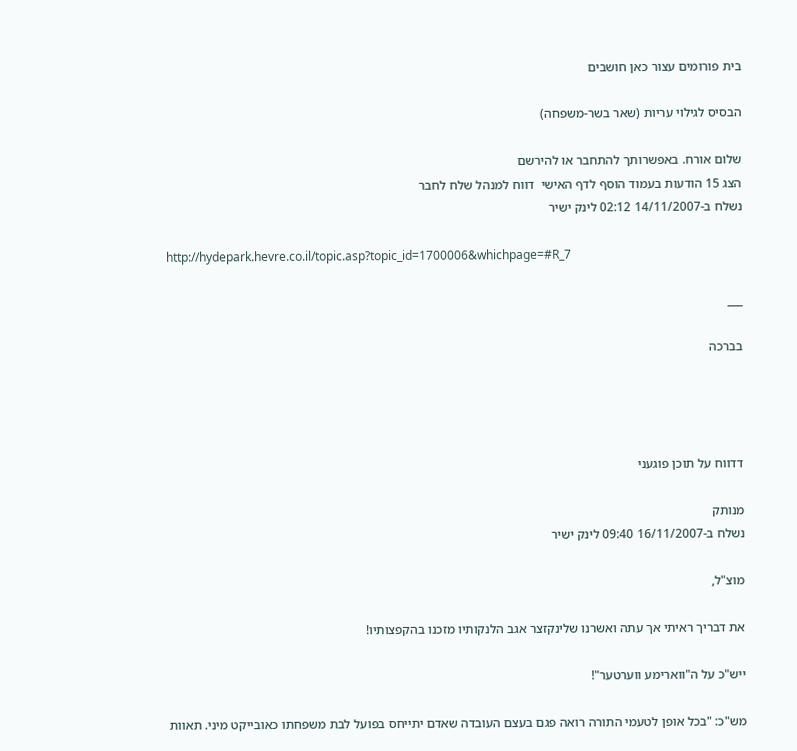בית פורומים עצור כאן חושבים

הבסיס לגילוי עריות (שאר בשר-משפחה)

שלום אורח. באפשרותך להתחבר או להירשם
הצג 15 הודעות בעמוד הוסף לדף האישי  דווח למנהל שלח לחבר
נשלח ב-14/11/2007 02:12 לינק ישיר

http://hydepark.hevre.co.il/topic.asp?topic_id=1700006&whichpage=#R_7

___

בברכה




דדווח על תוכן פוגעני

מנותק
נשלח ב-16/11/2007 09:40 לינק ישיר

מוצ"ל,

את דבריך ראיתי אך עתה ואשרנו שלינקזצר אגב הלנקותיו מזכנו בהקפצותיו!

ייש"כ על ה"ווארימע ווערטער"!

מש"כ: "בכל אופן לטעמי התורה רואה פגם בעצם העובדה שאדם יתייחס בפועל לבת משפחתו כאובייקט מיני. תאוות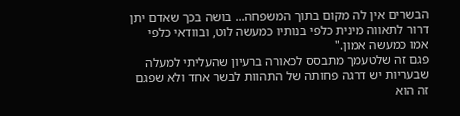הבשרים אין לה מקום בתוך המשפחה... בושה בכך שאדם יתן דרור לתאווה מינית כלפי בנותיו כמעשה לוט, ובוודאי כלפי אמו כמעשה אמון."
פגם זה שלטעמך מתבסס לכאורה ברעיון שהעליתי למעלה שבעריות יש דרגה פחותה של התהוות לבשר אחד ולא שפגם זה הוא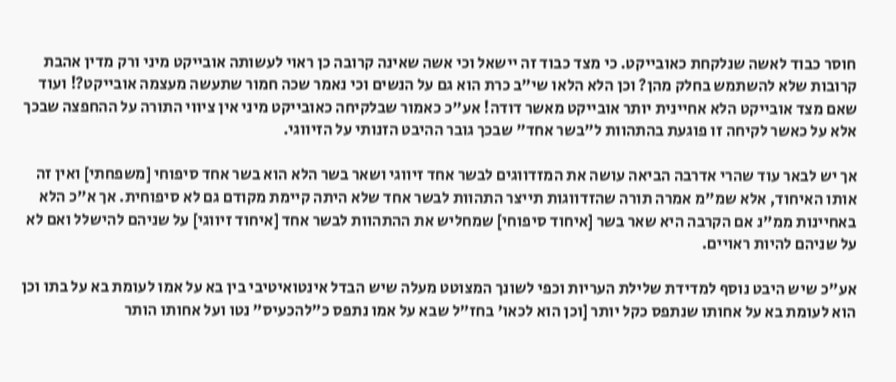חוסר כבוד לאשה שנלקחת כאובייקט. כי מצד כבוד זה יישאל וכי אשה שאינה קרובה כן ראוי לעשותה אובייקט מיני ורק מדין אהבת קרובות שלא להשתמש בחלק מהן? וכן הלא הלאו שי"ב כרת הוא גם על הנשים וכי נאמר שכה חמור שתעשה מעצמה אובייקט?! ועוד שאם מצד אובייקט הלא אחיינית יותר אובייקט מאשר דודה! אע"כ כאמור שבלקיחה כאובייקט מיני אין ציווי התורה על ההחפצה שבכך אלא על כאשר לקיחה זו פוגעת בהתהוות ל"בשר אחד" שבכך גובר ההיבט הזנותי על הזיווגי.

אך יש לבאר עוד שהרי אדרבה הביאה עושה את המזדווגים לבשר אחד זיווגי ושאר בשר הלא הוא בשר אחד סיפוחי [משפחתי] ואין זה אותו האיחוד, אלא שמ"מ אמרה תורה שהזדווגות תייצר התהוות לבשר אחד שלא היתה קיימת מקודם גם לא סיפוחית. אך א"כ הלא באחיינות ממ"נ אם הקרבה היא שאר בשר [איחוד סיפוחי] שמחליש את ההתהוות לבשר אחד [איחוד זיווגי] על שניהם להישלל ואם לא על שניהם להיות ראויים.

אע"כ שיש היבט נוסף למדידת שלילת העריות וכפי לשונך המצוטט מעלה שיש הבדל אינטואיטיבי בין בא על אמו לעומת בא על בתו וכן הוא לעומת בא על אחותו שנתפס כקל יותר [וכן הוא לכאו' בחז"ל שבא על אמו נתפס כ"להכעיס" נטו ועל אחותו הותר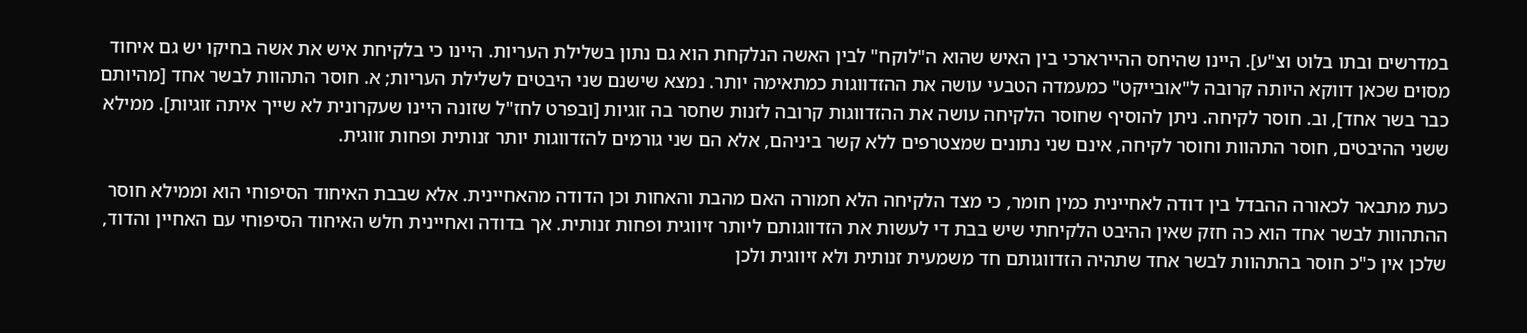במדרשים ובתו בלוט וצ"ע]. היינו שהיחס ההיירארכי בין האיש שהוא ה"לוקח" לבין האשה הנלקחת הוא גם נתון בשלילת העריות. היינו כי בלקיחת איש את אשה בחיקו יש גם איחוד מסוים שכאן דווקא היותה קרובה ל"אובייקט" כמעמדה הטבעי עושה את ההזדווגות כמתאימה יותר. נמצא שישנם שני היבטים לשלילת העריות; א. חוסר התהוות לבשר אחד [מהיותם כבר בשר אחד], וב. חוסר לקיחה. ניתן להוסיף שחוסר הלקיחה עושה את ההזדווגות קרובה לזנות שחסר בה זוגיות [ובפרט לחז"ל שזונה היינו שעקרונית לא שייך איתה זוגיות]. ממילא ששני ההיבטים, חוסר התהוות וחוסר לקיחה, אינם שני נתונים שמצטרפים ללא קשר ביניהם, אלא הם שני גורמים להזדווגות יותר זנותית ופחות זווגית.

כעת מתבאר לכאורה ההבדל בין דודה לאחיינית כמין חומר, כי מצד הלקיחה הלא חמורה האם מהבת והאחות וכן הדודה מהאחיינית. אלא שבבת האיחוד הסיפוחי הוא וממילא חוסר ההתהוות לבשר אחד הוא כה חזק שאין ההיבט הלקיחתי שיש בבת די לעשות את הזדווגותם ליותר זיווגית ופחות זנותית. אך בדודה ואחיינית חלש האיחוד הסיפוחי עם האחיין והדוד, שלכן אין כ"כ חוסר בהתהוות לבשר אחד שתהיה הזדווגותם חד משמעית זנותית ולא זיווגית ולכן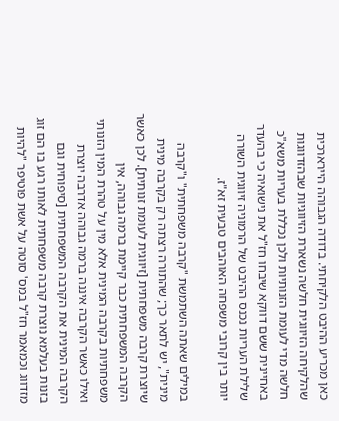כאן מכריע ההיבט הלקיחתי. בדודה הגבוהה היירארכית שהלקיחה הזיווגית חלשה נשארת הזיווגיות שבהזדווגות חלשה מדי לעומת הזנותיות ולכן נכללת בעריות משא"כ באחיינית ששם דווקא שיבחו חז"ל את נישואיה כי בהעדר שלילת העריות נכנס ההיבט של הרמוניה זיווגית השורה יותר בין קרובי משפחה האוהבים טבעית זא"ז.

במילים שאתה השתמשת "קרבה משפחתית" ו"קרבה מינית", יש לתאר כך; שהתורה רצתה רק בקרבה מינית שיוצרת קרבה משפחתית [זיווגית לעומת זנותית]. לכן כאשר הקרבה המשפחתית כבר קיימת ברמה גבוהה, אין משפחתיות בקרבה המינית אלא מין על טהרת המין הזנותי ואילו כאשר הקרבה איננה ברמה גבוהה אדרבה יוצרת הקרבה המינית את הקרבה המשפחתית [סיפוחית וגם בזנות בעלמא נוצרת קרבה משפחתית לאותו רגע בו הם זוג מזדווג וכמאמר חז"ל במס' סוטה על אשת פוטיפר "להיות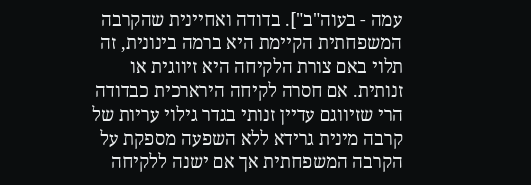עמה - בעוה"ב"]. בדודה ואחיינית שהקרבה המשפחתית הקיימת היא ברמה בינונית, זה תלוי באם צורת הלקיחה היא זיווגית או זנותית. אם חסרה לקיחה הירארכית כבדודה הרי שזיווגם עדיין זנותי בגדר גילוי עריות של קרבה מינית גרידא ללא השפעה מספקת על הקרבה המשפחתית אך אם ישנה ללקיחה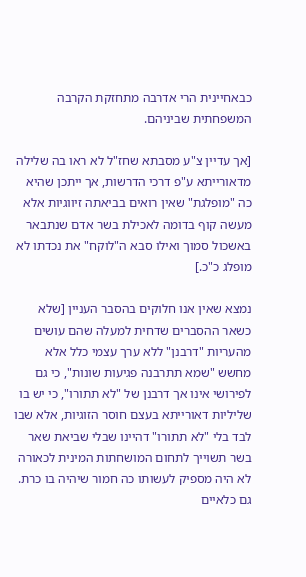כבאחיינית הרי אדרבה מתחזקת הקרבה המשפחתית שביניהם.

[אך עדיין צ"ע מסבתא שחז"ל לא ראו בה שלילה מדאורייתא ע"פ דרכי הדרשות, אך ייתכן שהיא כה "מופלגת" שאין רואים בביאתה זיווגיות אלא מעשה קוף בדומה לאכילת בשר אדם שנתבאר באשכול סמוך ואילו סבא ה"לוקח" את נכדתו לא מופלג כ"כ.]

נמצא שאין אנו חלוקים בהסבר העניין [שלא כשאר ההסברים שדחית למעלה שהם עושים מהעריות "דרבנן" ללא ערך עצמי כלל אלא מחשש "שמא תתרבנה פגיעות שונות", כי גם לפירושי אינו אך דרבנן של "לא תתורו", כי יש בו שליליות דאורייתא בעצם חוסר הזוגיות, אלא שבו לבד בלי "לא תתורו" דהיינו שבלי שביאת שאר בשר תשוייך לתחום המושחתות המינית לכאורה לא היה מספיק לעשותו כה חמור שיהיה בו כרת. גם כלאיים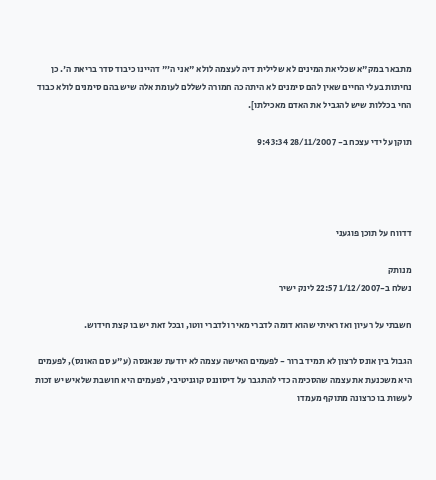מתבאר במק"א שכליאת המינים לא שלילית דיה לעצמה לולא "אני ה'" דהיינו כיבוד סדר בריאת ה'. כן נחיתות בעלי החיים שאין להם סימנים לא היתה כה חמורה לשללם לעומת אלה שיש בהם סימנים לולא כבוד החי בכללות שיש להגביל את האדם מאכילתו].

תוקן על ידי עצכח ב- 28/11/2007 9:43:34




דדווח על תוכן פוגעני

מנותק
נשלח ב-1/12/2007 22:57 לינק ישיר

חשבתי על רעיון ואז ראיתי שהוא דומה לדברי מאיר ולדברי ווטו, ובכל זאת יש בו קצת חידוש.

הגבול בין אונס לרצון לא תמיד ברור - לפעמים האישה עצמה לא יודעת שנאנסה (ע"ע סם האונס), לפעמים היא משכנעת את עצמה שהסכימה כדי להתגבר על דיסוננס קוגניטיבי, לפעמים היא חושבת שלאיש יש זכות לעשות בו כרצונה מתוקף מעמדו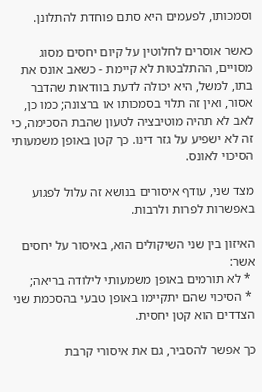וסמכותו, לפעמים היא סתם פוחדת להתלונן.

כאשר אוסרים לחלוטין על קיום יחסים מסוג מסויים, ההתלבטות לא קיימת - כשאב אונס את בתו, למשל, היא יכולה לדעת בוודאות שהדבר אסור, ואין זה תלוי בסמכותו או ברצונה; כמו כן, לאב לא תהיה מוטיבציה לטעון שהבת הסכימה, כי זה לא ישפיע על גזר דינו. כך קטן באופן משמעותי הסיכוי לאונס.

מצד שני, עודף איסורים בנושא זה עלול לפגוע באפשרות לפרות ולרבות.

האיזון בין שני השיקולים הוא, באיסור על יחסים אשר:
 * לא תורמים באופן משמעותי לילודה בריאה;
 * הסיכוי שהם יתקיימו באופן טבעי בהסכמת שני הצדדים הוא קטן יחסית.

כך אפשר להסביר, גם את איסורי קרבת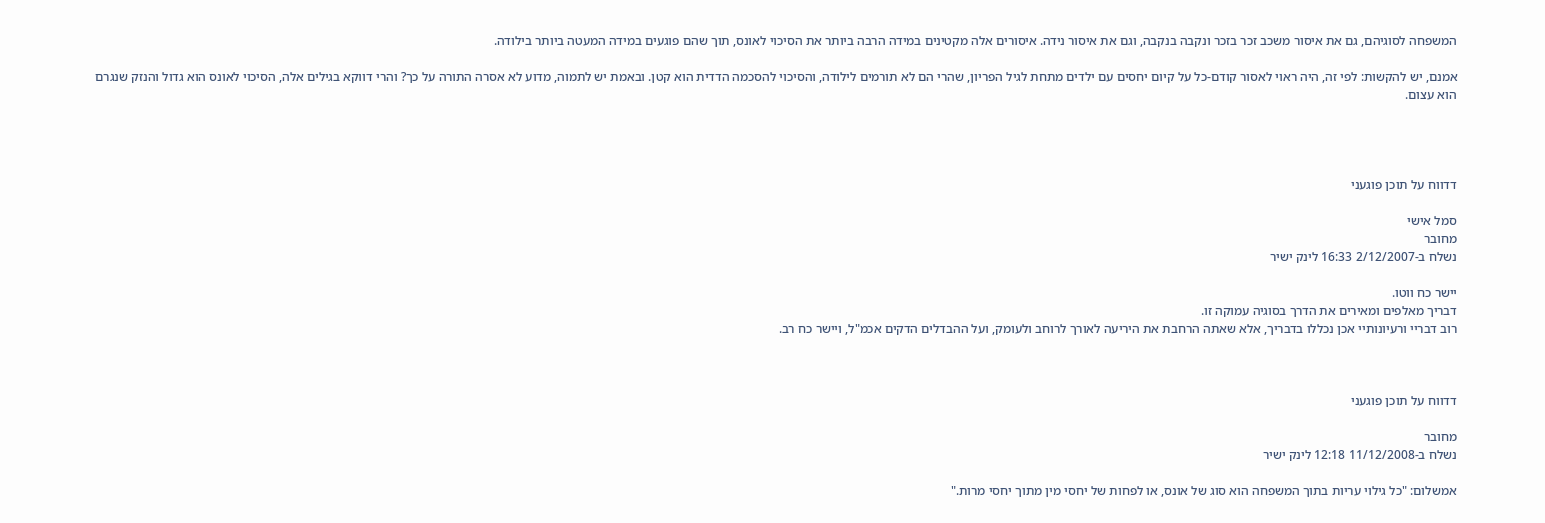המשפחה לסוגיהם, גם את איסור משכב זכר בזכר ונקבה בנקבה, וגם את איסור נידה. איסורים אלה מקטינים במידה הרבה ביותר את הסיכוי לאונס, תוך שהם פוגעים במידה המעטה ביותר בילודה.

אמנם, יש להקשות: לפי זה, היה ראוי לאסור קודם-כל על קיום יחסים עם ילדים מתחת לגיל הפריון, שהרי הם לא תורמים לילודה, והסיכוי להסכמה הדדית הוא קטן. ובאמת יש לתמוה, מדוע לא אסרה התורה על כך? והרי דווקא בגילים אלה, הסיכוי לאונס הוא גדול והנזק שנגרם הוא עצום.




דדווח על תוכן פוגעני

סמל אישי
מחובר
נשלח ב-2/12/2007 16:33 לינק ישיר

יישר כח ווטו.
דבריך מאלפים ומאירים את הדרך בסוגיה עמוקה זו.
רוב דבריי ורעיונותיי אכן נכללו בדבריך, אלא שאתה הרחבת את היריעה לאורך לרוחב ולעומק, ועל ההבדלים הדקים אכמ"ל, ויישר כח רב.



דדווח על תוכן פוגעני

מחובר
נשלח ב-11/12/2008 12:18 לינק ישיר

אמשלום: "כל גילוי עריות בתוך המשפחה הוא סוג של אונס, או לפחות של יחסי מין מתוך יחסי מרות."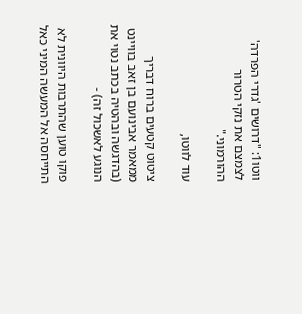ווטו1: "דרושים 'גדרי הפרדה' לצמצם את נזקי הטרור ההורמוני."

עוד לווטו,

ציטוט קטעים ברוח דבריך ממאמר אבינועם בן זאב בוויינט (בהדגשה ובהטיה בכתב נטוי את הנוגע לאשכול זה) -

פוקו טוען שהתרבות היוונית לא התייחסה אל המעשה המיני כאל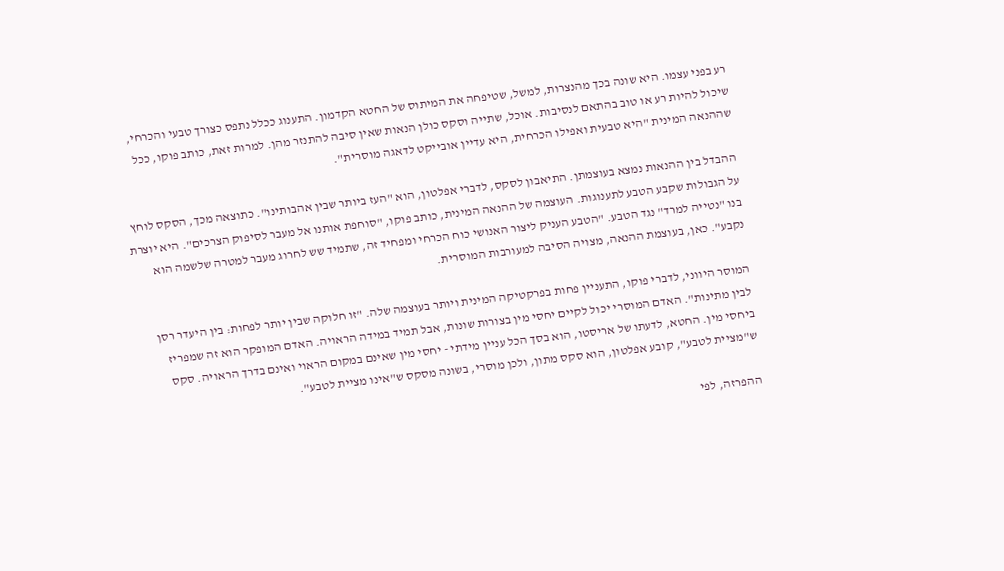רע בפני עצמו. היא שונה בכך מהנצרות, למשל, שטיפחה את המיתוס של החטא הקדמון. התענוג ככלל נתפס כצורך טבעי והכרחי, שיכול להיות רע או טוב בהתאם לנסיבות. אוכל, שתייה וסקס כולן הנאות שאין סיבה להתנזר מהן. למרות זאת, כותב פוקו, ככל שההנאה המינית "היא טבעית ואפילו הכרחית, היא עדיין אובייקט לדאגה מוסרית".

ההבדל בין ההנאות נמצא בעוצמתן. התיאבון לסקס, לדברי אפלטון, הוא "העז ביותר שבין אהבותינו". כתוצאה מכך, הסקס לוחץ על הגבולות שקבע הטבע לתענוגות. העוצמה של ההנאה המינית, כותב פוקו, "סוחפת אותנו אל מעבר לסיפוק הצרכים". היא יוצרת בנו "נטייה למרד" נגד הטבע. "הטבע העניק ליצור האנושי כוח הכרחי ומפחיד זה, שתמיד שש לחרוג מעבר למטרה שלשמה הוא נקבע". כאן, בעוצמת ההנאה, מצויה הסיבה למעורבות המוסרית.

המוסר היווני, לדברי פוקו, התעניין פחות בפרקטיקה המינית ויותר בעוצמה שלה. "זו חלוקה שבין יותר לפחות: בין היעדר רסן לבין מתינות". האדם המוסרי יכול לקיים יחסי מין בצורות שונות, אבל תמיד במידה הראויה. האדם המופקר הוא זה שמפריז ביחסי מין. החטא, לדעתו של אריסטו, הוא בסך הכל עניין מידתי - יחסי מין שאינם במקום הראוי ואינם בדרך הראויה. סקס ש"מציית לטבע", קובע אפלטון, הוא סקס מתון, ולכן מוסרי, בשונה מסקס ש"אינו מציית לטבע".

ההפרזה, לפי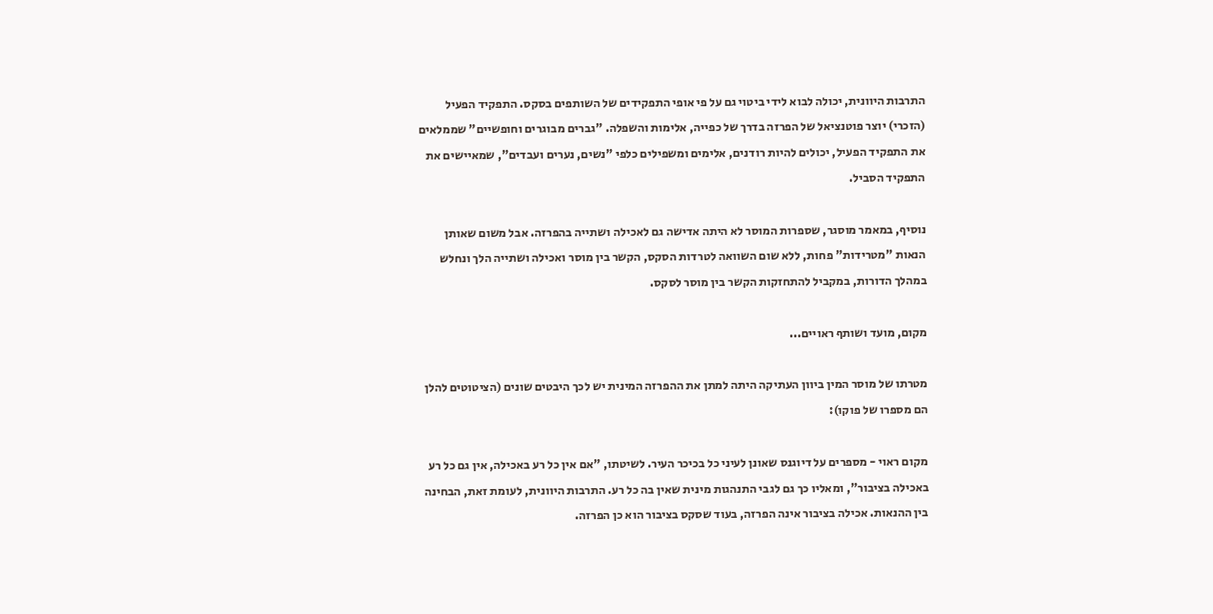התרבות היוונית, יכולה לבוא לידי ביטוי גם על פי אופי התפקידים של השותפים בסקס. התפקיד הפעיל (הזכרי) יוצר פוטנציאל של הפרזה בדרך של כפייה, אלימות והשפלה. "גברים מבוגרים וחופשיים" שממלאים את התפקיד הפעיל, יכולים להיות רודנים, אלימים ומשפילים כלפי "נשים, נערים ועבדים", שמאיישים את התפקיד הסביל.

נוסיף, במאמר מוסגר, שספרות המוסר לא היתה אדישה גם לאכילה ושתייה בהפרזה. אבל משום שאותן הנאות "מטרידות" פחות, ללא שום השוואה לטרדות הסקס, הקשר בין מוסר ואכילה ושתייה הלך ונחלש במהלך הדורות, במקביל להתחזקות הקשר בין מוסר לסקס.

מקום, מועד ושותף ראויים...

מטרתו של מוסר המין ביוון העתיקה היתה למתן את ההפרזה המינית יש לכך היבטים שונים (הציטוטים להלן הם מספרו של פוקו):

מקום ראוי - מספרים על דיוגנס שאונן לעיני כל בכיכר העיר. לשיטתו, "אם אין כל רע באכילה, אין גם כל רע באכילה בציבור", ומאליו כך גם לגבי התנהגות מינית שאין בה כל רע. התרבות היוונית, לעומת זאת, הבחינה בין ההנאות. אכילה בציבור אינה הפרזה, בעוד שסקס בציבור הוא כן הפרזה.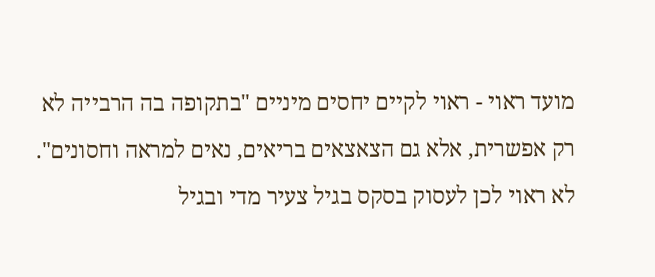מועד ראוי - ראוי לקיים יחסים מיניים "בתקופה בה הרבייה לא רק אפשרית, אלא גם הצאצאים בריאים, נאים למראה וחסונים". לא ראוי לכן לעסוק בסקס בגיל צעיר מדי ובגיל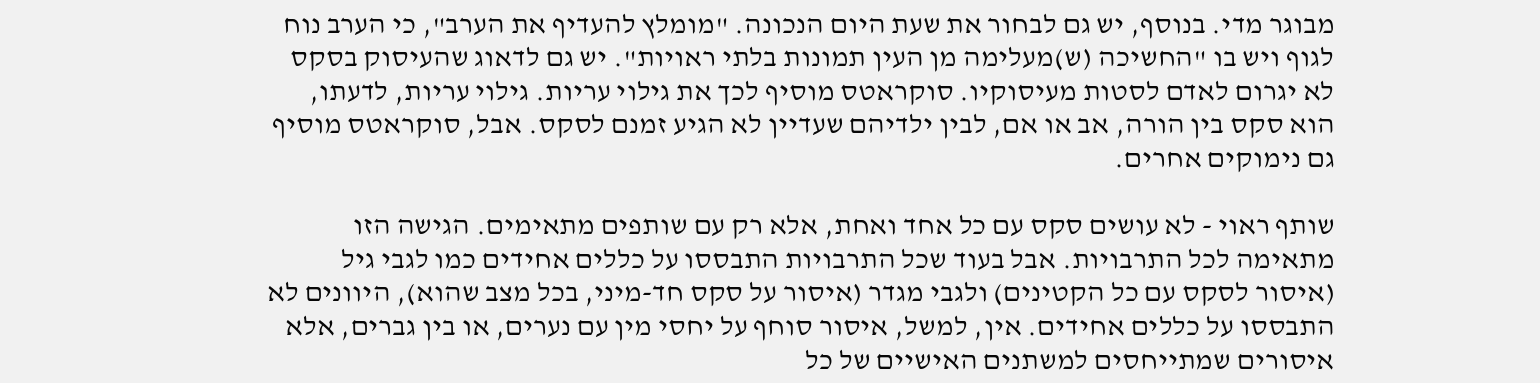מבוגר מדי. בנוסף, יש גם לבחור את שעת היום הנכונה. "מומלץ להעדיף את הערב", כי הערב נוח לגוף ויש בו "החשיכה (ש)מעלימה מן העין תמונות בלתי ראויות". יש גם לדאוג שהעיסוק בסקס לא יגרום לאדם לסטות מעיסוקיו. סוקראטס מוסיף לכך את גילוי עריות. גילוי עריות, לדעתו, הוא סקס בין הורה, אב או אם, לבין ילדיהם שעדיין לא הגיע זמנם לסקס. אבל, סוקראטס מוסיף גם נימוקים אחרים.

שותף ראוי - לא עושים סקס עם כל אחד ואחת, אלא רק עם שותפים מתאימים. הגישה הזו מתאימה לכל התרבויות. אבל בעוד שכל התרבויות התבססו על כללים אחידים כמו לגבי גיל (איסור לסקס עם כל הקטינים) ולגבי מגדר (איסור על סקס חד-מיני, בכל מצב שהוא), היוונים לא התבססו על כללים אחידים. אין, למשל, איסור סוחף על יחסי מין עם נערים, או בין גברים, אלא איסורים שמתייחסים למשתנים האישיים של כל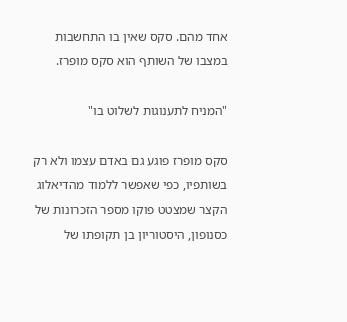אחד מהם. סקס שאין בו התחשבות במצבו של השותף הוא סקס מופרז.

"המניח לתענוגות לשלוט בו"

סקס מופרז פוגע גם באדם עצמו ולא רק בשותפיו, כפי שאפשר ללמוד מהדיאלוג הקצר שמצטט פוקו מספר הזכרונות של כסנופון, היסטוריון בן תקופתו של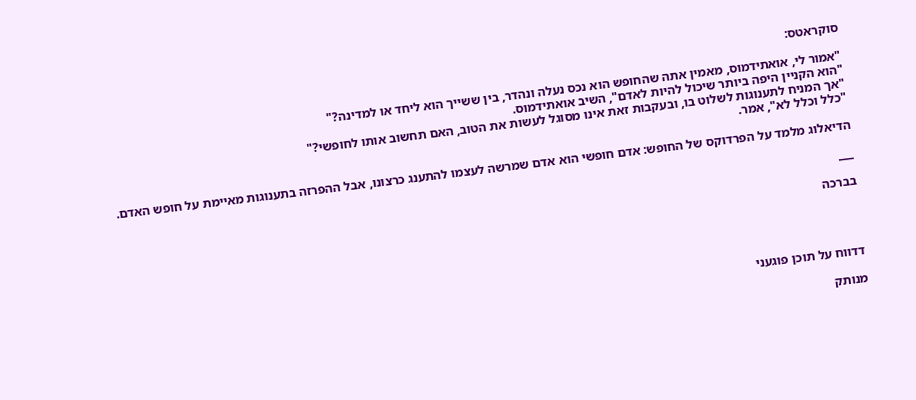סוקראטס:

"אמור לי, אואתידמוס, מאמין אתה שהחופש הוא נכס נעלה ונהדר, בין ששייך הוא ליחד או למדינה?"
"הוא הקניין היפה ביותר שיכול להיות לאדם", השיב אואתידמוס.
"אך המניח לתענוגות לשלוט בו, ובעקבות זאת אינו מסוגל לעשות את הטוב, האם תחשוב אותו לחופשי?"
"כלל וכלל לא", אמר.

הדיאלוג מלמד על הפרדוקס של החופש: אדם חופשי הוא אדם שמרשה לעצמו להתענג כרצונו, אבל ההפרזה בתענוגות מאיימת על חופש האדם.

___

בברכה




דדווח על תוכן פוגעני

מנותק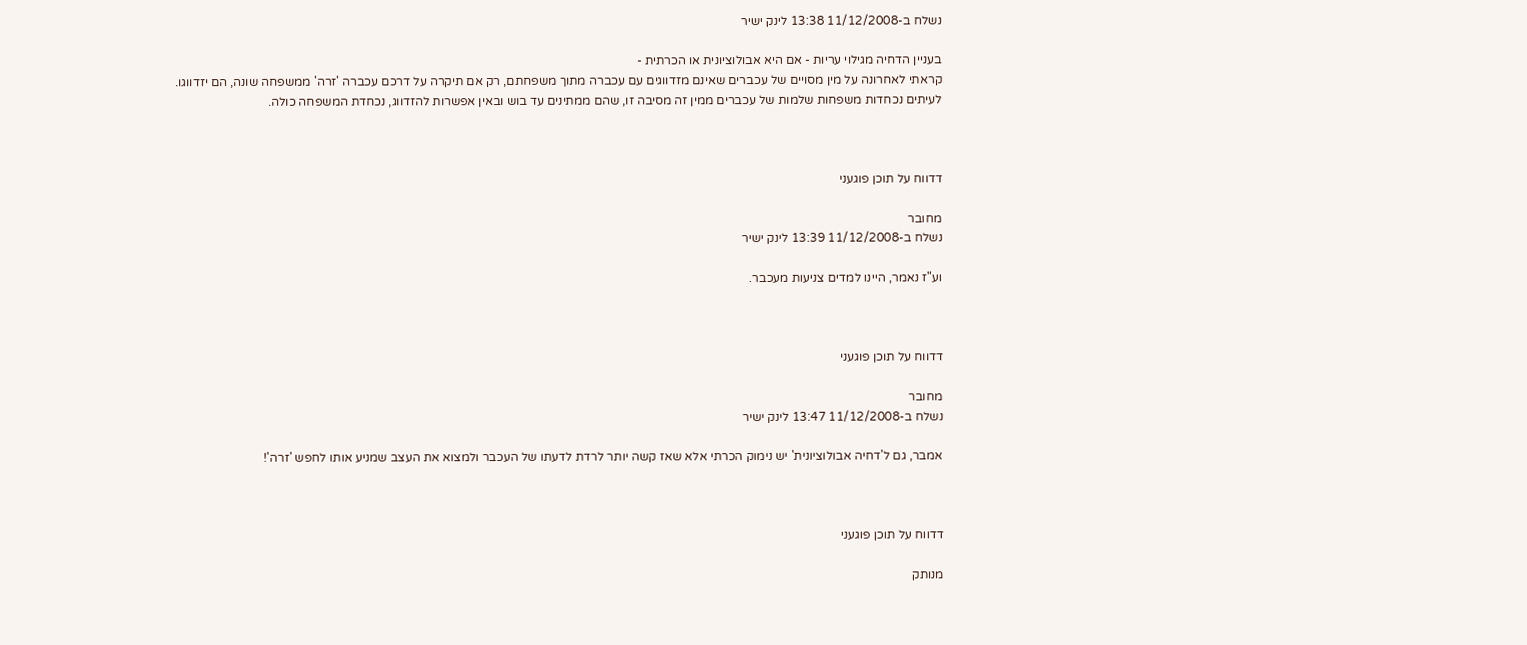נשלח ב-11/12/2008 13:38 לינק ישיר

בעניין הדחיה מגילוי עריות - אם היא אבולוציונית או הכרתית -
קראתי לאחרונה על מין מסויים של עכברים שאינם מזדווגים עם עכברה מתוך משפחתם, רק אם תיקרה על דרכם עכברה 'זרה' ממשפחה שונה, הם יזדווגו.
לעיתים נכחדות משפחות שלמות של עכברים ממין זה מסיבה זו, שהם ממתינים עד בוש ובאין אפשרות להזדווג, נכחדת המשפחה כולה.



דדווח על תוכן פוגעני

מחובר
נשלח ב-11/12/2008 13:39 לינק ישיר

וע"ז נאמר, היינו למדים צניעות מעכבר.



דדווח על תוכן פוגעני

מחובר
נשלח ב-11/12/2008 13:47 לינק ישיר

אמבר, גם ל'דחיה אבולוציונית' יש נימוק הכרתי אלא שאז קשה יותר לרדת לדעתו של העכבר ולמצוא את העצב שמניע אותו לחפש 'זרה'!



דדווח על תוכן פוגעני

מנותק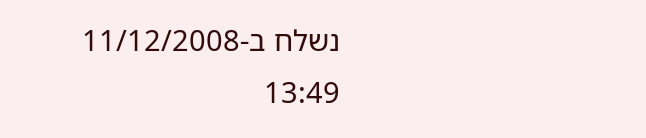נשלח ב-11/12/2008 13:49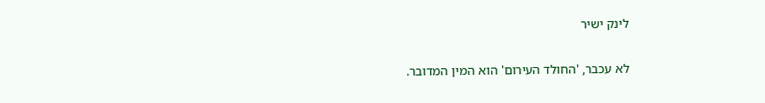לינק ישיר

לא עכבר, 'החולד העירום' הוא המין המדובר.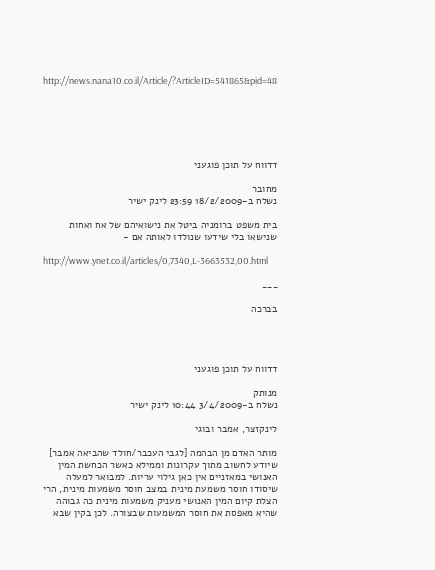http://news.nana10.co.il/Article/?ArticleID=541865&pid=48






דדווח על תוכן פוגעני

מחובר
נשלח ב-18/2/2009 23:59 לינק ישיר

בית משפט ברומניה ביטל את נישואיהם של אח ואחות שנישאו בלי שידעו שנולדו לאותה אם -

http://www.ynet.co.il/articles/0,7340,L-3663532,00.html

___

בברכה




דדווח על תוכן פוגעני

מנותק
נשלח ב-3/4/2009 10:44 לינק ישיר

לינקזצר, אמבר ובוגי

מותר האדם מן הבהמה [לגבי העכבר/חולד שהביאה אמבר] שיודע לחשוב מתוך עקרונות וממילא כאשר הכחשת המין האנושי במאזניים אין כאן גילוי עריות. למבואר למעלה שיסודו חוסר משמעת מינית במצב חוסר משמעות מינית, הרי הצלת קיום המין האנושי מעניק משמעות מינית כה גבוהה שהיא מאפסת את חוסר המשמעות שבצורה. לכן בקין שבא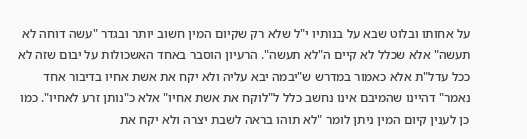על אחותו ובלוט שבא על בנותיו י"ל שלא רק שקיום המין חשוב יותר ובגדר "עשה דוחה לא תעשה" אלא שכלל לא קיים ה"לא תעשה". הרעיון הוסבר באחד האשכולות על יבום שזה לא ככל עדל"ת אלא כאמור במדרש ש"יבמה יבא עליה ולא יקח את אשת אחיו בדיבור אחד נאמר" דהיינו שהמיבם אינו נחשב כלל ל"לוקח את אשת אחיו" אלא כ"נותן זרע לאחיו". כמו כן לענין קיום המין ניתן לומר "לא תוהו בראה לשבת יצרה ולא יקח את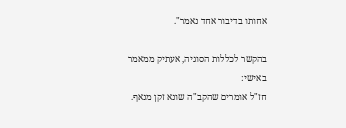אחותו בדיבור אחד נאמר".

בהקשר לכללות הסוגיה, אעתיק ממאמר באישי:
חז"ל אומרים שהקב"ה שונא זקן מנאף.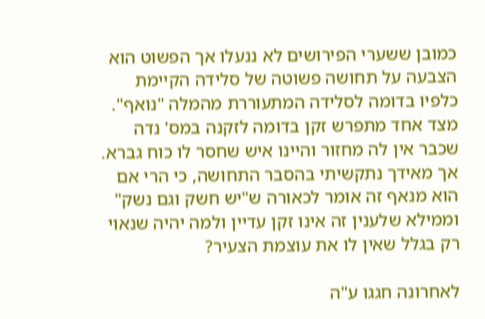כמובן ששערי הפירושים לא ננעלו אך הפשוט הוא הצבעה על תחושה פשוטה של סלידה הקיימת כלפיו בדומה לסלידה המתעוררת מהמלה "נואף". מצד אחד מתפרש זקן בדומה לזקנה במס' נדה שכבר אין לה מחזור והיינו איש שחסר לו כוח גברא. אך מאידך נתקשיתי בהסבר התחושה, כי הרי אם הוא מנאף זה אומר לכאורה ש"יש חשק וגם נשק" וממילא שלענין זה אינו זקן עדיין ולמה יהיה שנאוי רק בגלל שאין לו את עוצמת הצעיר?

לאחרונה חגגו ע"ה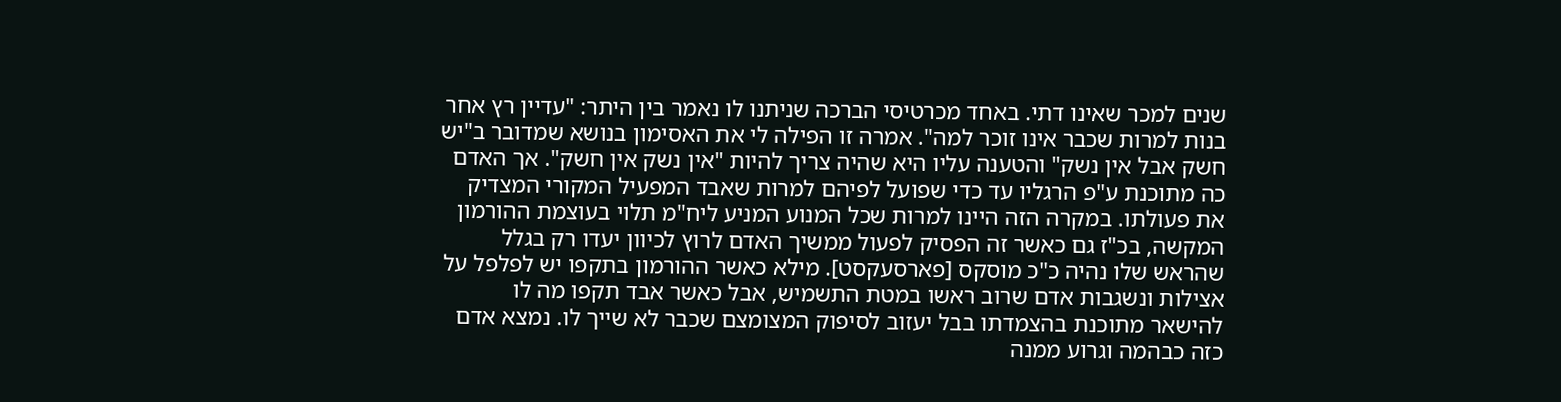שנים למכר שאינו דתי. באחד מכרטיסי הברכה שניתנו לו נאמר בין היתר: "עדיין רץ אחר בנות למרות שכבר אינו זוכר למה". אמרה זו הפילה לי את האסימון בנושא שמדובר ב"יש חשק אבל אין נשק" והטענה עליו היא שהיה צריך להיות "אין נשק אין חשק". אך האדם כה מתוכנת ע"פ הרגליו עד כדי שפועל לפיהם למרות שאבד המפעיל המקורי המצדיק את פעולתו. במקרה הזה היינו למרות שכל המנוע המניע ליח"מ תלוי בעוצמת ההורמון המקשה, בכ"ז גם כאשר זה הפסיק לפעול ממשיך האדם לרוץ לכיוון יעדו רק בגלל שהראש שלו נהיה כ"כ מוסקס [פארסעקסט]. מילא כאשר ההורמון בתקפו יש לפלפל על אצילות ונשגבות אדם שרוב ראשו במטת התשמיש, אבל כאשר אבד תקפו מה לו להישאר מתוכנת בהצמדתו בבל יעזוב לסיפוק המצומצם שכבר לא שייך לו. נמצא אדם כזה כבהמה וגרוע ממנה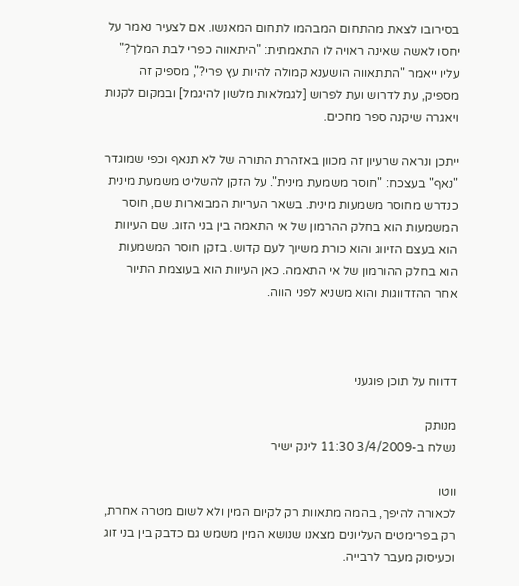בסירובו לצאת מהתחום המבהמו לתחום המאנשו. אם לצעיר נאמר על יחסו לאשה שאינה ראויה לו התאמתית: "היתאווה כפרי לבת המלך?" עליו ייאמר "התתאווה הושענא קמולה להיות עץ פרי?", מספיק זה מספיק, עת לדרוש ועת לפרוש [לגמלאות מלשון להיגמל] ובמקום לקנות ויאגרה שיקנה ספר מחכים.

ייתכן ונראה שרעיון זה מכוון באזהרת התורה של לא תנאף וכפי שמוגדר "נאף" בעצכח: "חוסר משמעת מינית". על הזקן להשליט משמעת מינית כנדרש מחוסר משמעות מינית. בשאר העריות המבוארות שם, חוסר המשמעות הוא בחלק ההרמון של אי התאמה בין בני הזוג. שם העיוות הוא בעצם הזיווג והוא כורת משיוך לעם קדוש. בזקן חוסר המשמעות הוא בחלק ההורמון של אי התאמה. כאן העיוות הוא בעוצמת התיור אחר ההזדווגות והוא משניא לפני הווה.



דדווח על תוכן פוגעני

מנותק
נשלח ב-3/4/2009 11:30 לינק ישיר

ווטו
לכאורה להיפך, בהמה מתאוות רק לקיום המין ולא לשום מטרה אחרת, רק בפרימטים העליונים מצאנו שנושא המין משמש גם כדבק בין בני זוג וכעיסוק מעבר לרבייה.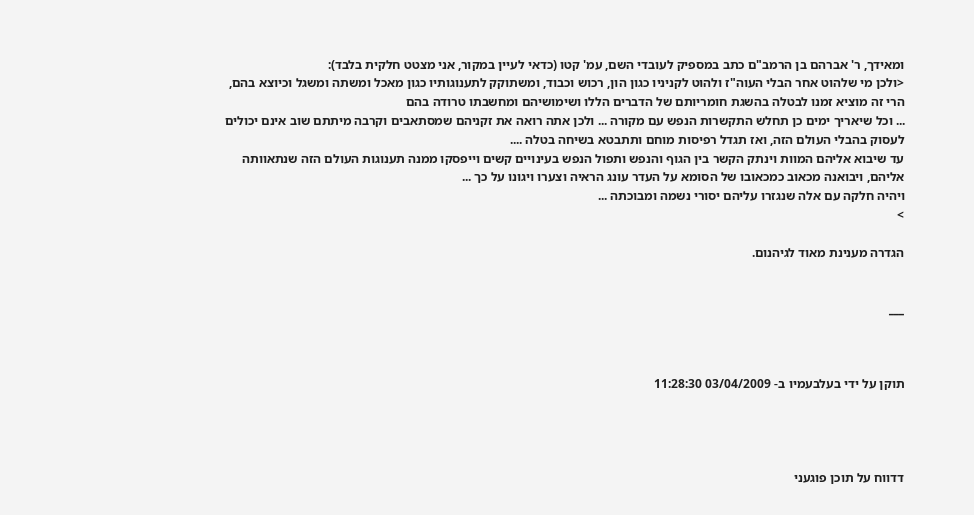ומאידך, ר' אברהם בן הרמב"ם כתב במספיק לעובדי השם, עמ' קטו (כדאי לעיין במקור, אני מצטט חלקית בלבד):
<ולכן מי שלהוט אחר הבלי העוה"ז ולהוט לקניניו כגון הון, רכוש וכבוד, ומשתוקק לתענוגותיו כגון מאכל ומשתה ומשגל וכיוצא בהם, הרי זה מוציא זמנו לבטלה בהשגת חומריותם של הדברים הללו ושימושיהם ומחשבתו טרודה בהם
... וכל שיאריך ימים כן תחלש התקשרות הנפש עם מקורה ... ולכן אתה רואה את זקניהם שמסתאבים וקרבה מיתתם שוב אינם יכולים לעסוק בהבלי העולם הזה, ואז תגדל רפיסות מוחם ותתבטא בשיחה בטלה ....
עד שיבוא אליהם המוות וינתק הקשר בין הגוף והנפש ותפול הנפש בעינויים קשים וייפסקו ממנה תענוגות העולם הזה שנתאוותה אליהם, ויבואנה מכאוב כמכאובו של הסומא על העדר עונג הראיה וצערו ויגונו על כך ...
ויהיה חלקה עם אלה שנגזרו עליהם יסורי נשמה ומבוכתה ...
>

הגדרה מענינת מאוד לגיהנום.


___



תוקן על ידי בעלבעמיו ב- 03/04/2009 11:28:30




דדווח על תוכן פוגעני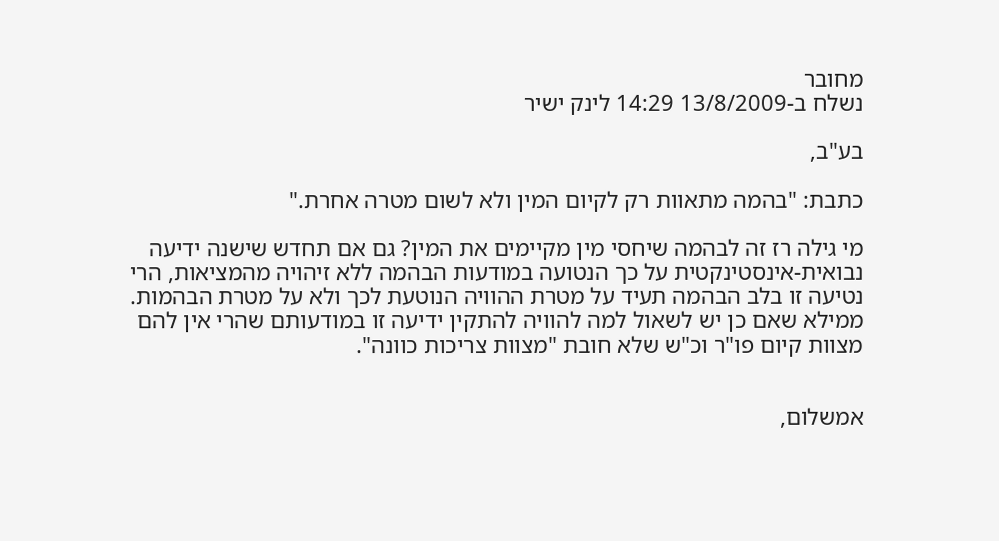מחובר
נשלח ב-13/8/2009 14:29 לינק ישיר

בע"ב,

כתבת: "בהמה מתאוות רק לקיום המין ולא לשום מטרה אחרת."

מי גילה רז זה לבהמה שיחסי מין מקיימים את המין? גם אם תחדש שישנה ידיעה נבואית-אינסטינקטית על כך הנטועה במודעות הבהמה ללא זיהויה מהמציאות, הרי נטיעה זו בלב הבהמה תעיד על מטרת ההוויה הנוטעת לכך ולא על מטרת הבהמות. ממילא שאם כן יש לשאול למה להוויה להתקין ידיעה זו במודעותם שהרי אין להם מצוות קיום פו"ר וכ"ש שלא חובת "מצוות צריכות כוונה".


אמשלום,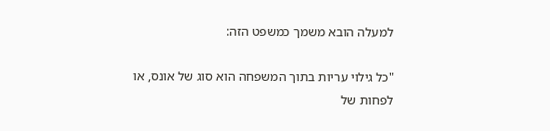למעלה הובא משמך כמשפט הזה:

"כל גילוי עריות בתוך המשפחה הוא סוג של אונס, או לפחות של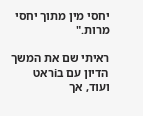יחסי מין מתוך יחסי מרות."

ראיתי שם את המשך הדיון עם בiראט ועוד, אך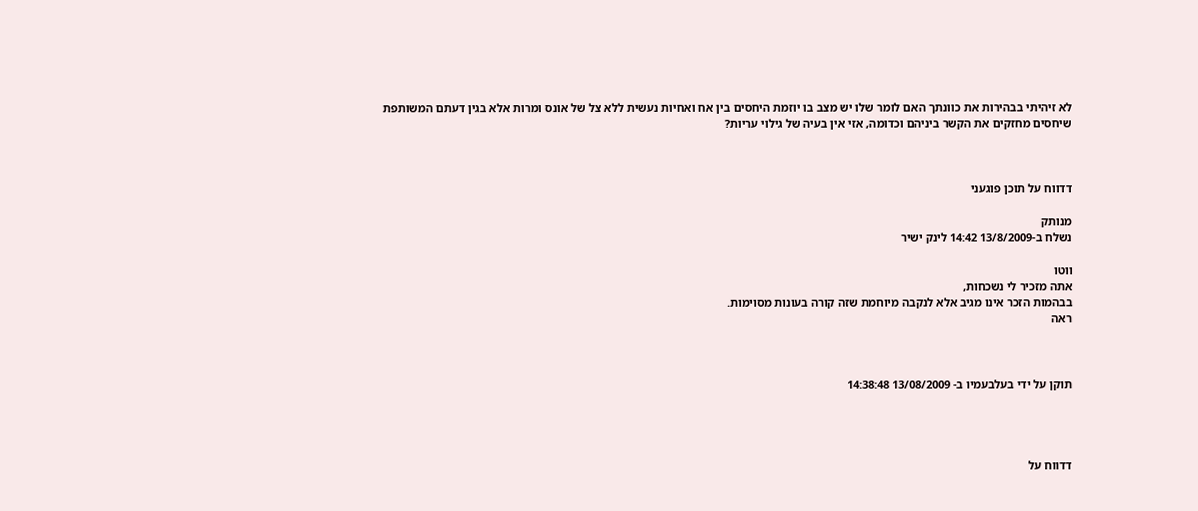לא זיהיתי בבהירות את כוונתך האם לומר שלו יש מצב בו יוזמת היחסים בין אח ואחיות נעשית ללא צל של אונס ומרות אלא בגין דעתם המשותפת שיחסים מחזקים את הקשר ביניהם וכדומה, אזי אין בעיה של גילוי עריות?



דדווח על תוכן פוגעני

מנותק
נשלח ב-13/8/2009 14:42 לינק ישיר

ווטו
אתה מזכיר לי נשכחות,
בבהמות הזכר אינו מגיב אלא לנקבה מיוחמת שזה קורה בעונות מסוימות.
ראה



תוקן על ידי בעלבעמיו ב- 13/08/2009 14:38:48




דדווח על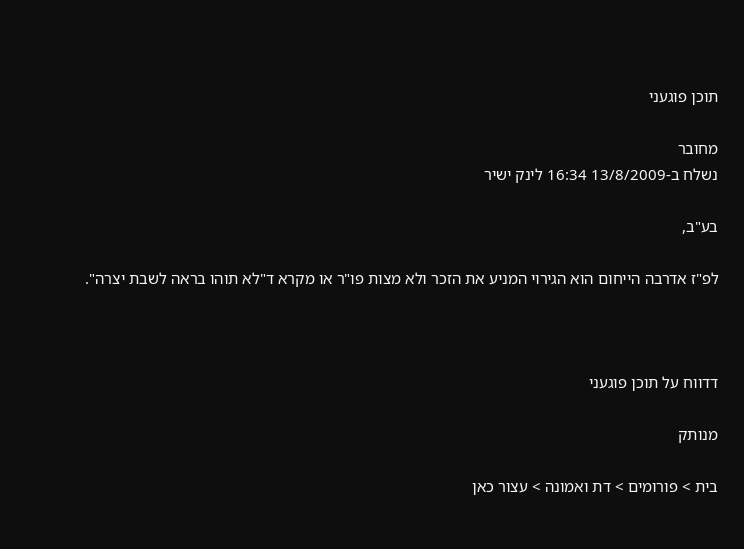תוכן פוגעני

מחובר
נשלח ב-13/8/2009 16:34 לינק ישיר

בע"ב,

לפ"ז אדרבה הייחום הוא הגירוי המניע את הזכר ולא מצות פו"ר או מקרא ד"לא תוהו בראה לשבת יצרה".



דדווח על תוכן פוגעני

מנותק

בית > פורומים > דת ואמונה > עצור כאן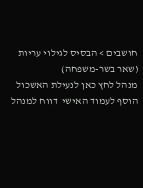חושבים > הבסיס לגילוי עריות (שאר בשר-משפחה)
מנהל לחץ כאן לנעילת האשכול
הוסף לעמוד האישי  דווח למנהל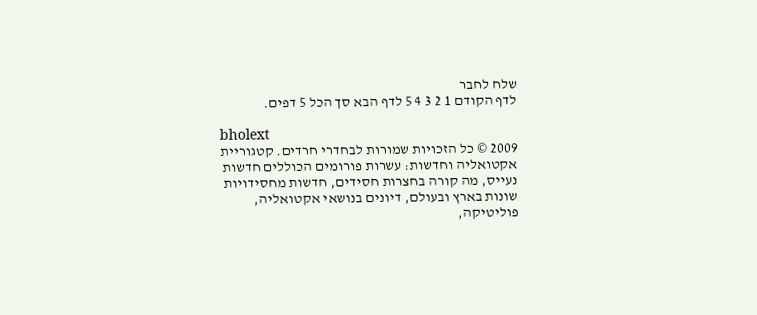שלח לחבר
לדף הקודם 1 2 3 4 5 לדף הבא סך הכל 5 דפים.

bholext
2009 © כל הזכויות שמורות לבחדרי חרדים. קטגוריית אקטואליה וחדשות: עשרות פורומים הכוללים חדשות נעייס, מה קורה בחצרות חסידים, חדשות מחסידויות שונות בארץ ובעולם, דיונים בנושאי אקטואליה, פוליטיקה,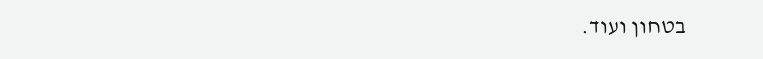בטחון ועוד.